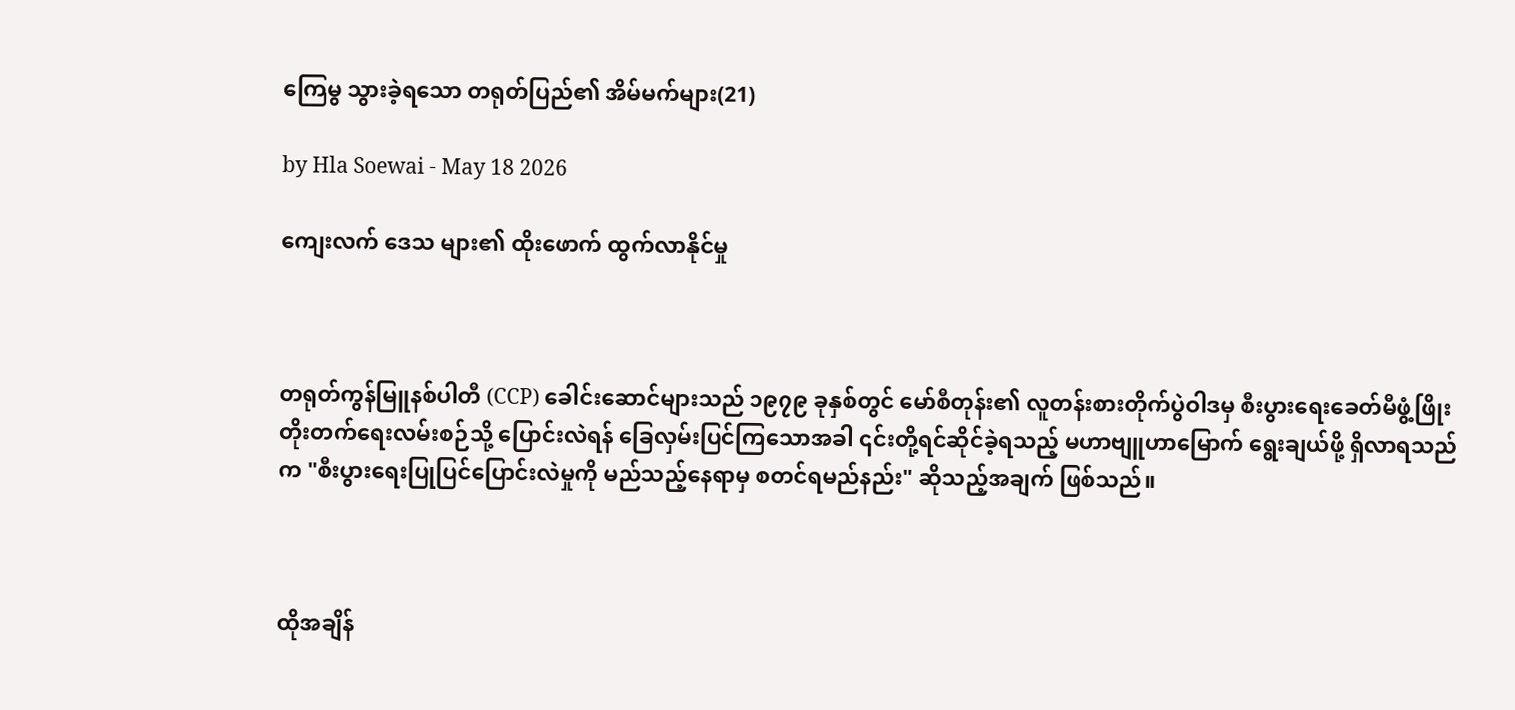ကြေမွ သွားခဲ့ရသော တရုတ်ပြည်၏ အိမ်မက်များ(21)

by Hla Soewai - May 18 2026

ကျေးလက် ဒေသ များ၏ ထိုးဖောက် ထွက်လာနိုင်မှု



တရုတ်ကွန်မြူနစ်ပါတီ (CCP) ခေါင်းဆောင်များသည် ၁၉၇၉ ခုနှစ်တွင် မော်စီတုန်း၏ လူတန်းစားတိုက်ပွဲဝါဒမှ စီးပွားရေးခေတ်မီဖွံ့ဖြိုးတိုးတက်ရေးလမ်းစဉ်သို့ ပြောင်းလဲရန် ခြေလှမ်းပြင်ကြသောအခါ ၎င်းတို့ရင်ဆိုင်ခဲ့ရသည့် မဟာဗျူဟာမြောက် ရွေးချယ်ဖို့ ရှိလာရသည်က "စီးပွားရေးပြုပြင်ပြောင်းလဲမှုကို မည်သည့်နေရာမှ စတင်ရမည်နည်း" ဆိုသည့်အချက် ဖြစ်သည်။



ထိုအချိန်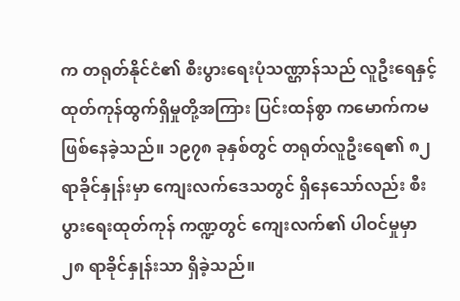က တရုတ်နိုင်ငံ၏ စီးပွားရေးပုံသဏ္ဌာန်သည် လူဦးရေနှင့် ထုတ်ကုန်ထွက်ရှိမှုတို့အကြား ပြင်းထန်စွာ ကမောက်ကမ ဖြစ်နေခဲ့သည်။ ၁၉၇၈ ခုနှစ်တွင် တရုတ်လူဦးရေ၏ ၈၂ ရာခိုင်နှုန်းမှာ ကျေးလက်ဒေသတွင် ရှိနေသော်လည်း စီးပွားရေးထုတ်ကုန် ကဏ္ဍတွင် ကျေးလက်၏ ပါဝင်မှုမှာ ၂၈ ရာခိုင်နှုန်းသာ ရှိခဲ့သည်။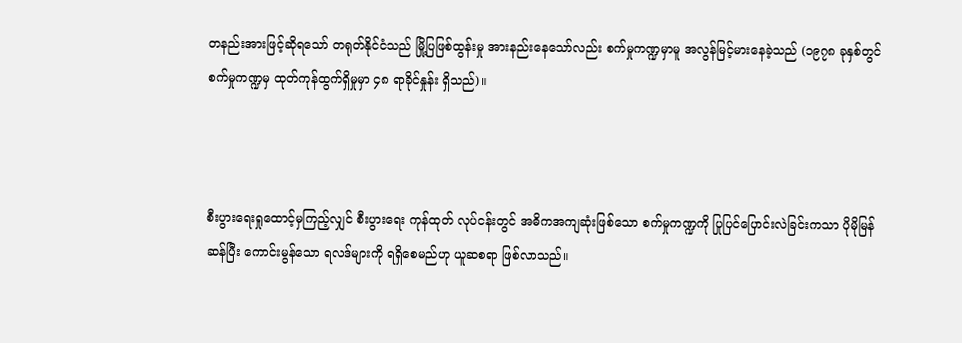တနည်းအားဖြင့်ဆိုရသော် တရုတ်နိုင်ငံသည် မြို့ပြဖြစ်ထွန်းမှု အားနည်းနေသော်လည်း စက်မှုကဏ္ဍမှာမူ အလွန်မြင့်မားနေခဲ့သည် (၁၉၇၈ ခုနှစ်တွင် စက်မှုကဏ္ဍမှ ထုတ်ကုန်ထွက်ရှိမှုမှာ ၄၈ ရာခိုင်နှုန်း ရှိသည်)။



စီးပွားရေးရှုထောင့်မှကြည့်လျှင် စီးပွားရေး ကုန်ထုတ် လုပ်ငန်းတွင် အဓိကအကျဆုံးဖြစ်သော စက်မှုကဏ္ဍကို ပြုပြင်ပြောင်းလဲခြင်းကသာ ပိုမိုမြန်ဆန်ပြီး ကောင်းမွန်သော ရလဒ်များကို ရရှိစေမည်ဟု ယူဆစရာ ဖြစ်လာသည်။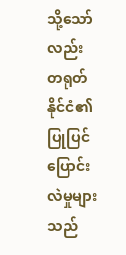သို့သော်လည်း တရုတ်နိုင်ငံ၏ ပြုပြင်ပြောင်းလဲမှုများသည်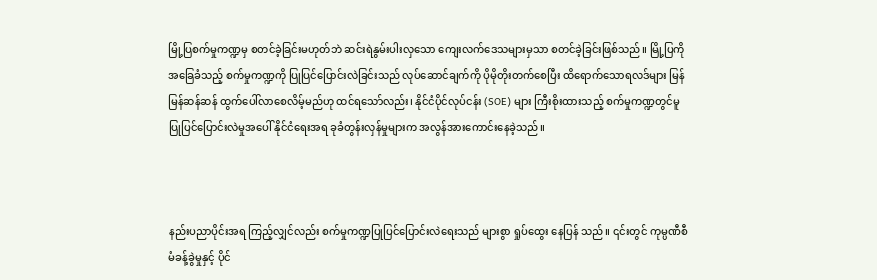မြို့ပြစက်မှုကဏ္ဍမှ စတင်ခဲ့ခြင်းမဟုတ်ဘဲ ဆင်းရဲနွမ်းပါးလှသော ကျေးလက်ဒေသများမှသာ စတင်ခဲ့ခြင်းဖြစ်သည်။ မြို့ပြကိုအခြေခံသည့် စက်မှုကဏ္ဍကို ပြုပြင်ပြောင်းလဲခြင်းသည် လုပ်ဆောင်ချက်ကို ပိုမိုတိုးတက်စေပြီး ထိရောက်သောရလဒ်များ မြန်မြန်ဆန်ဆန် ထွက်ပေါ်လာစေလိမ့်မည်ဟု ထင်ရသော်လည်း၊ နိုင်ငံပိုင်လုပ်ငန်း (SOE) များ ကြီးစိုးထားသည့် စက်မှုကဏ္ဍတွင်မူ ပြုပြင်ပြောင်းလဲမှုအပေါ် နိုင်ငံရေးအရ ခုခံတွန်းလှန်မှုများက အလွန်အားကောင်းနေခဲ့သည်။



နည်းပညာပိုင်းအရ ကြည့်လျှင်လည်း စက်မှုကဏ္ဍပြုပြင်ပြောင်းလဲရေးသည် များစွာ ရှုပ်ထွေး နေပြန် သည်။ ၎င်းတွင် ကုမ္ပဏီစီမံခန့်ခွဲမှုနှင့် ပိုင်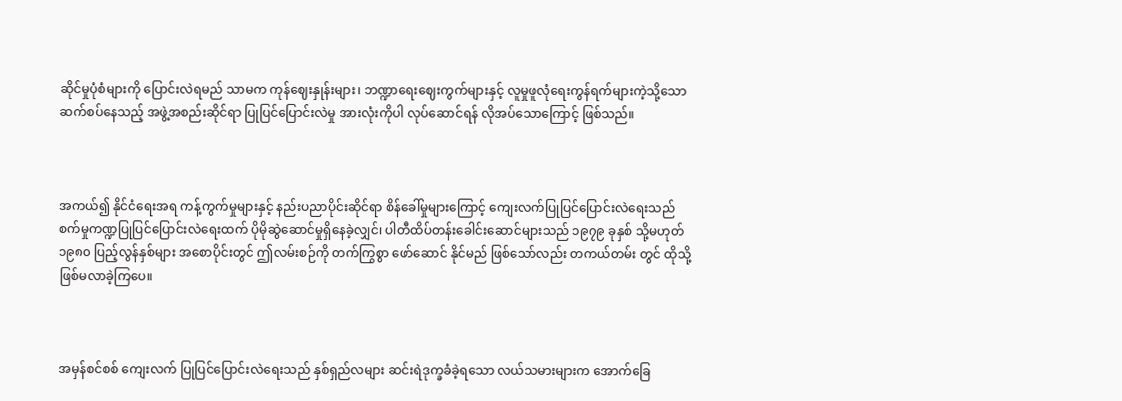ဆိုင်မှုပုံစံများကို ပြောင်းလဲရမည် သာမက ကုန်ဈေးနှုန်းများ၊ ဘဏ္ဍာရေးဈေးကွက်များနှင့် လူမှုဖူလုံရေးကွန်ရက်များကဲ့သို့သော ဆက်စပ်နေသည့် အဖွဲ့အစည်းဆိုင်ရာ ပြုပြင်ပြောင်းလဲမှု အားလုံးကိုပါ လုပ်ဆောင်ရန် လိုအပ်သောကြောင့် ဖြစ်သည်။



အကယ်၍ နိုင်ငံရေးအရ ကန့်ကွက်မှုများနှင့် နည်းပညာပိုင်းဆိုင်ရာ စိန်ခေါ်မှုများကြောင့် ကျေးလက်ပြုပြင်ပြောင်းလဲရေးသည် စက်မှုကဏ္ဍပြုပြင်ပြောင်းလဲရေးထက် ပိုမိုဆွဲဆောင်မှုရှိနေခဲ့လျှင်၊ ပါတီထိပ်တန်းခေါင်းဆောင်များသည် ၁၉၇၉ ခုနှစ် သို့မဟုတ် ၁၉၈၀ ပြည့်လွန်နှစ်များ အစောပိုင်းတွင် ဤလမ်းစဉ်ကို တက်ကြွစွာ ဖော်ဆောင် နိုင်မည် ဖြစ်သော်လည်း တကယ်တမ်း တွင် ထိုသို့ ဖြစ်မလာခဲ့ကြပေ။



အမှန်စင်စစ် ကျေးလက် ပြုပြင်ပြောင်းလဲရေးသည် နှစ်ရှည်လများ ဆင်းရဲဒုက္ခခံခဲ့ရသော လယ်သမားများက အောက်ခြေ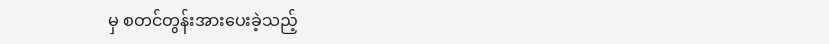မှ စတင်တွန်းအားပေးခဲ့သည့်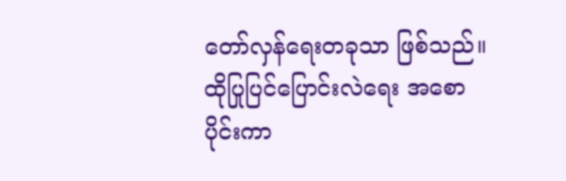တော်လှန်ရေးတခုသာ ဖြစ်သည်။ ထိုပြုပြင်ပြောင်းလဲရေး အစောပိုင်းကာ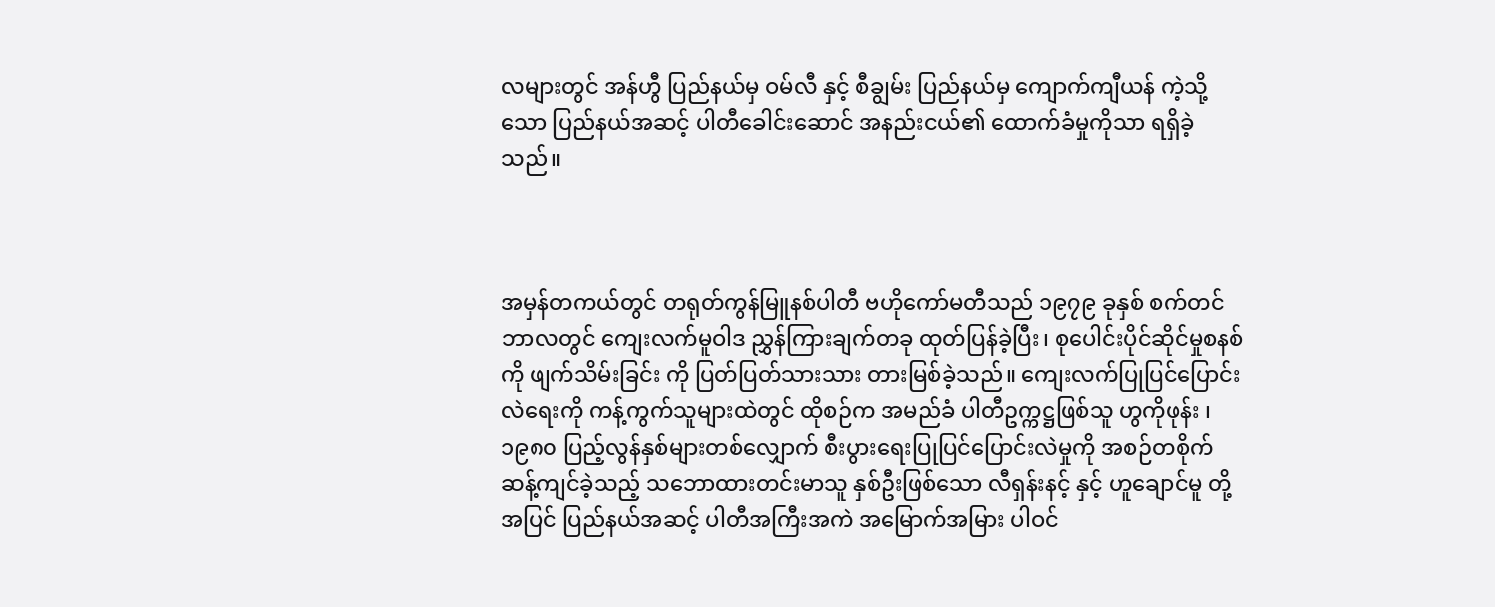လများတွင် အန်ဟွီ ပြည်နယ်မှ ဝမ်လီ နှင့် စီချွမ်း ပြည်နယ်မှ ကျောက်ကျီယန် ကဲ့သို့သော ပြည်နယ်အဆင့် ပါတီခေါင်းဆောင် အနည်းငယ်၏ ထောက်ခံမှုကိုသာ ရရှိခဲ့သည်။



အမှန်တကယ်တွင် တရုတ်ကွန်မြူနစ်ပါတီ ဗဟိုကော်မတီသည် ၁၉၇၉ ခုနှစ် စက်တင်ဘာလတွင် ကျေးလက်မူဝါဒ ညွှန်ကြားချက်တခု ထုတ်ပြန်ခဲ့ပြီး၊ စုပေါင်းပိုင်ဆိုင်မှုစနစ်ကို ဖျက်သိမ်းခြင်း ကို ပြတ်ပြတ်သားသား တားမြစ်ခဲ့သည်။ ကျေးလက်ပြုပြင်ပြောင်းလဲရေးကို ကန့်ကွက်သူများထဲတွင် ထိုစဉ်က အမည်ခံ ပါတီဥက္ကဋ္ဌဖြစ်သူ ဟွကိုဖုန်း ၊ ၁၉၈၀ ပြည့်လွန်နှစ်များတစ်လျှောက် စီးပွားရေးပြုပြင်ပြောင်းလဲမှုကို အစဉ်တစိုက် ဆန့်ကျင်ခဲ့သည့် သဘောထားတင်းမာသူ နှစ်ဦးဖြစ်သော လီရှန်းနင့် နှင့် ဟူချောင်မူ တို့အပြင် ပြည်နယ်အဆင့် ပါတီအကြီးအကဲ အမြောက်အမြား ပါဝင်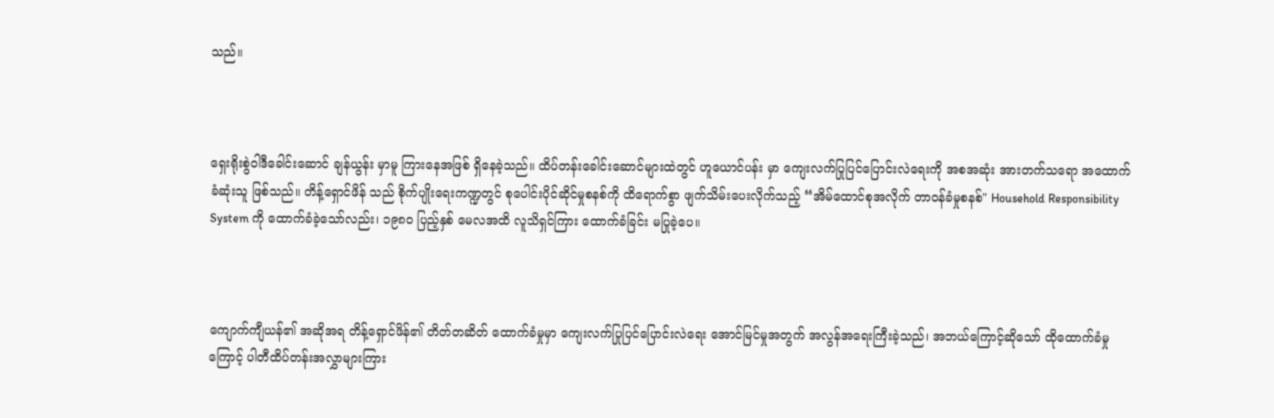သည်။



ရှေးရိုးစွဲဝါဒီခေါင်းဆောင် ချန်ယွန်း မှာမူ ကြားနေအဖြစ် ရှိနေခဲ့သည်။ ထိပ်တန်းခေါင်းဆောင်များထဲတွင် ဟူယောင်ပန်း မှာ ကျေးလက်ပြုပြင်ပြောင်းလဲရေးကို အစအဆုံး အားတက်သရော အထောက်ခံဆုံးသူ ဖြစ်သည်။ တိန့်ရှောင်ဖိန် သည် စိုက်ပျိုးရေးကဏ္ဍတွင် စုပေါင်းပိုင်ဆိုင်မှုစနစ်ကို ထိရောက်စွာ ဖျက်သိမ်းပေးလိုက်သည့် “အိမ်ထောင်စုအလိုက် တာဝန်ခံမှုစနစ်" Household Responsibility System ကို ထောက်ခံခဲ့သော်လည်း၊ ၁၉၈၀ ပြည့်နှစ် မေလအထိ လူသိရှင်ကြား ထောက်ခံခြင်း မပြုခဲ့ပေ။



ကျောက်ကျီယန်၏ အဆိုအရ တိန့်ရှောင်ဖိန်၏ တိတ်တဆိတ် ထောက်ခံမှုမှာ ကျေးလက်ပြုပြင်ပြောင်းလဲရေး အောင်မြင်မှုအတွက် အလွန်အရေးကြီးခဲ့သည်၊ အဘယ်ကြောင့်ဆိုသော် ထိုထောက်ခံမှုကြောင့် ပါတီထိပ်တန်းအလွှာများကြား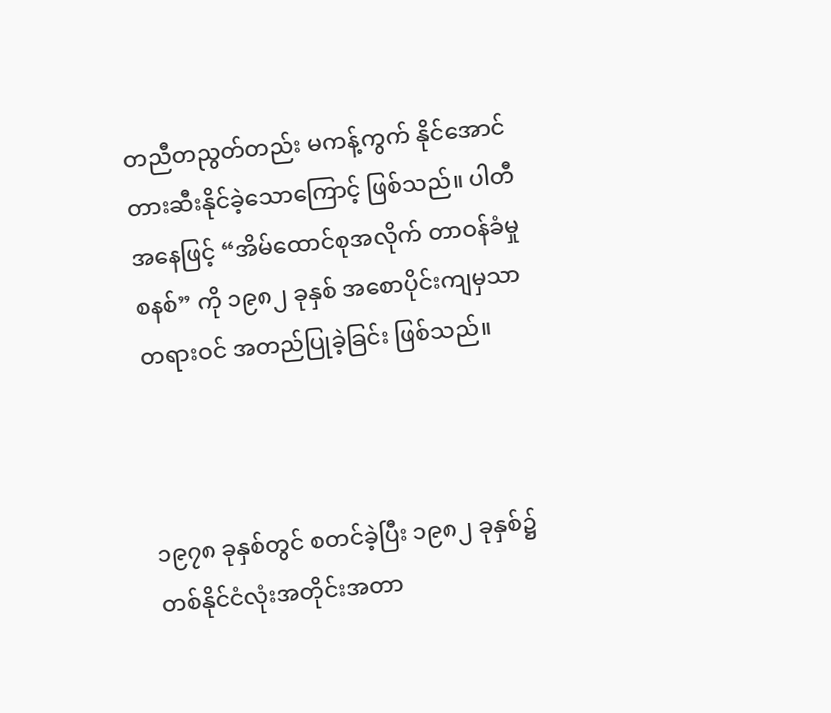တညီတညွတ်တည်း မကန့်ကွက် နိုင်အောင် တားဆီးနိုင်ခဲ့သောကြောင့် ဖြစ်သည်။ ပါတီအနေဖြင့် “အိမ်ထောင်စုအလိုက် တာဝန်ခံမှုစနစ်” ကို ၁၉၈၂ ခုနှစ် အစောပိုင်းကျမှသာ တရားဝင် အတည်ပြုခဲ့ခြင်း ဖြစ်သည်။



၁၉၇၈ ခုနှစ်တွင် စတင်ခဲ့ပြီး ၁၉၈၂ ခုနှစ်၌ တစ်နိုင်ငံလုံးအတိုင်းအတာ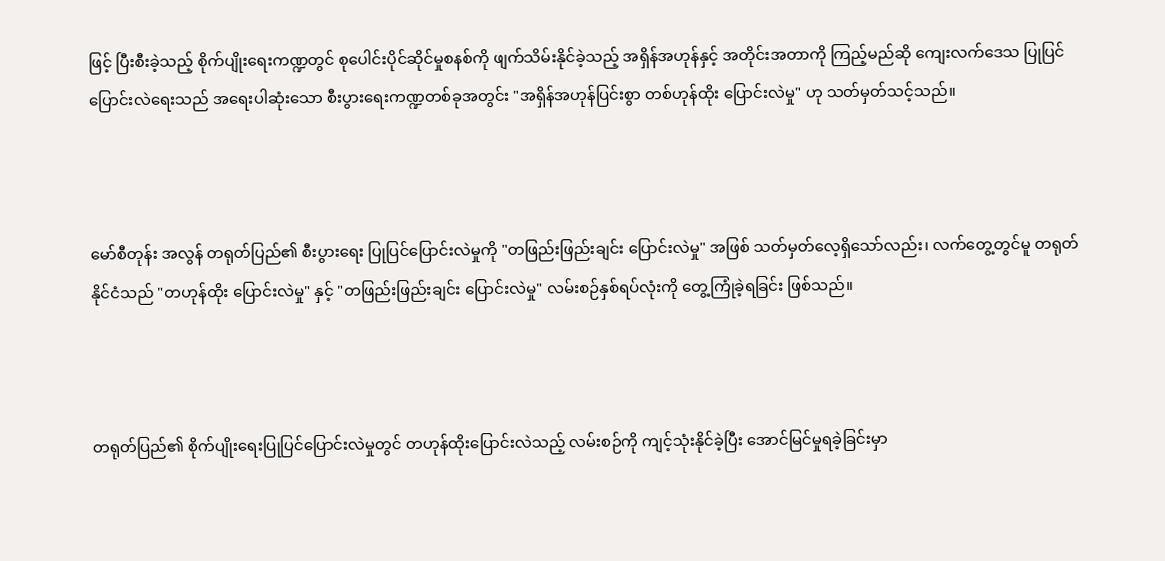ဖြင့် ပြီးစီးခဲ့သည့် စိုက်ပျိုးရေးကဏ္ဍတွင် စုပေါင်းပိုင်ဆိုင်မှုစနစ်ကို ဖျက်သိမ်းနိုင်ခဲ့သည့် အရှိန်အဟုန်နှင့် အတိုင်းအတာကို ကြည့်မည်ဆို ကျေးလက်ဒေသ ပြုပြင်ပြောင်းလဲရေးသည် အရေးပါဆုံးသော စီးပွားရေးကဏ္ဍတစ်ခုအတွင်း "အရှိန်အဟုန်ပြင်းစွာ တစ်ဟုန်ထိုး ပြောင်းလဲမှု" ဟု သတ်မှတ်သင့်သည်။



မော်စီတုန်း အလွန် တရုတ်ပြည်၏ စီးပွားရေး ပြုပြင်ပြောင်းလဲမှုကို "တဖြည်းဖြည်းချင်း ပြောင်းလဲမှု" အဖြစ် သတ်မှတ်လေ့ရှိသော်လည်း၊ လက်တွေ့တွင်မူ တရုတ်နိုင်ငံသည် "တဟုန်ထိုး ပြောင်းလဲမှု" နှင့် "တဖြည်းဖြည်းချင်း ပြောင်းလဲမှု" လမ်းစဉ်နှစ်ရပ်လုံးကို တွေ့ကြုံခဲ့ရခြင်း ဖြစ်သည်။



တရုတ်ပြည်၏ စိုက်ပျိုးရေးပြုပြင်ပြောင်းလဲမှုတွင် တဟုန်ထိုးပြောင်းလဲသည့် လမ်းစဉ်ကို ကျင့်သုံးနိုင်ခဲ့ပြီး အောင်မြင်မှုရခဲ့ခြင်းမှာ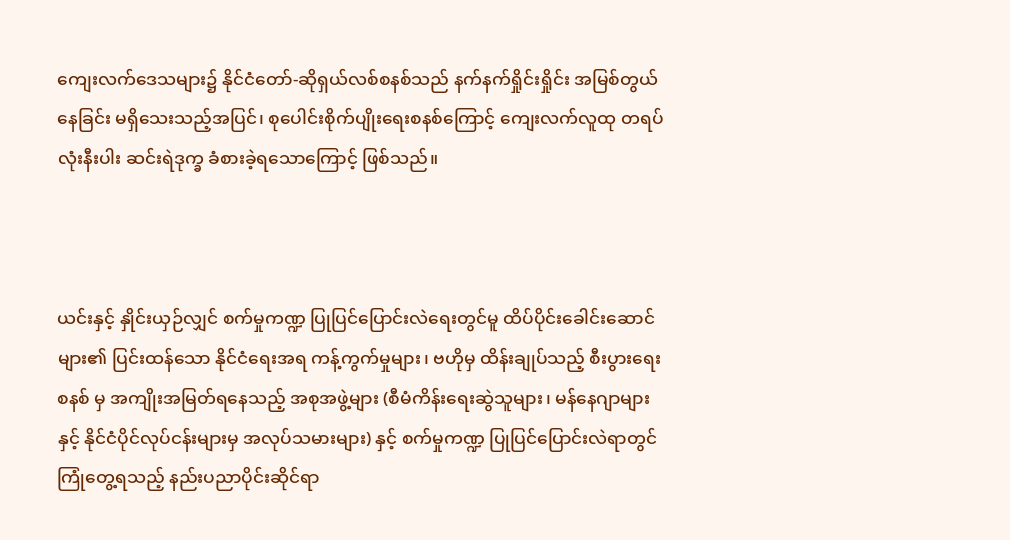ကျေးလက်ဒေသများ၌ နိုင်ငံတော်-ဆိုရှယ်လစ်စနစ်သည် နက်နက်ရှိုင်းရှိုင်း အမြစ်တွယ်နေခြင်း မရှိသေးသည့်အပြင်၊ စုပေါင်းစိုက်ပျိုးရေးစနစ်ကြောင့် ကျေးလက်လူထု တရပ်လုံးနီးပါး ဆင်းရဲဒုက္ခ ခံစားခဲ့ရသောကြောင့် ဖြစ်သည်။



ယင်းနှင့် နှိုင်းယှဉ်လျှင် စက်မှုကဏ္ဍ ပြုပြင်ပြောင်းလဲရေးတွင်မူ ထိပ်ပိုင်းခေါင်းဆောင်များ၏ ပြင်းထန်သော နိုင်ငံရေးအရ ကန့်ကွက်မှုများ၊ ဗဟိုမှ ထိန်းချုပ်သည့် စီးပွားရေးစနစ် မှ အကျိုးအမြတ်ရနေသည့် အစုအဖွဲ့များ (စီမံကိန်းရေးဆွဲသူများ၊ မန်နေဂျာများနှင့် နိုင်ငံပိုင်လုပ်ငန်းများမှ အလုပ်သမားများ) နှင့် စက်မှုကဏ္ဍ ပြုပြင်ပြောင်းလဲရာတွင် ကြုံတွေ့ရသည့် နည်းပညာပိုင်းဆိုင်ရာ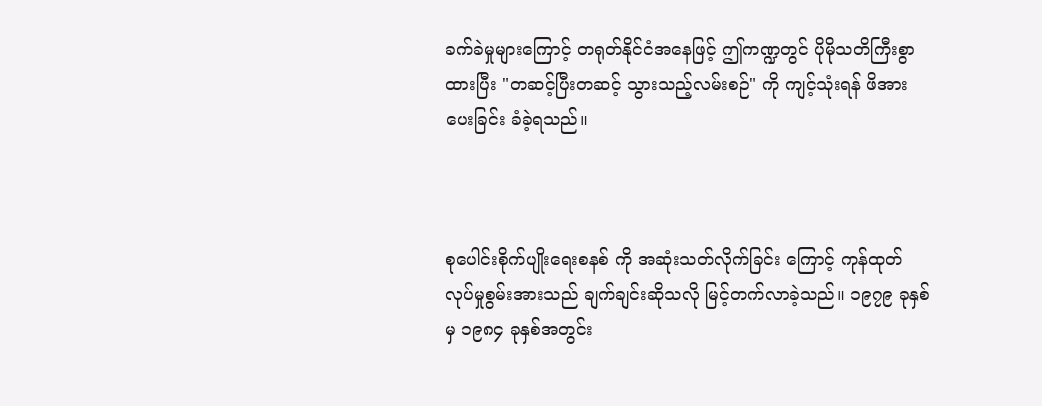ခက်ခဲမှုများကြောင့် တရုတ်နိုင်ငံအနေဖြင့် ဤကဏ္ဍတွင် ပိုမိုသတိကြီးစွာထားပြီး "တဆင့်ပြီးတဆင့် သွားသည့်လမ်းစဉ်" ကို ကျင့်သုံးရန် ဖိအားပေးခြင်း ခံခဲ့ရသည်။



စုပေါင်းစိုက်ပျိုးရေးစနစ် ကို အဆုံးသတ်လိုက်ခြင်း ကြောင့် ကုန်ထုတ်လုပ်မှုစွမ်းအားသည် ချက်ချင်းဆိုသလို မြင့်တက်လာခဲ့သည်။ ၁၉၇၉ ခုနှစ်မှ ၁၉၈၄ ခုနှစ်အတွင်း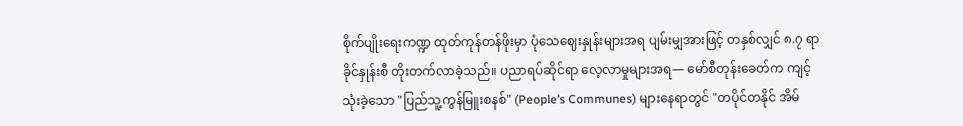စိုက်ပျိုးရေးကဏ္ဍ ထုတ်ကုန်တန်ဖိုးမှာ ပုံသေဈေးနှုန်းများအရ ပျမ်းမျှအားဖြင့် တနှစ်လျှင် ၈.၇ ရာခိုင်နှုန်းစီ တိုးတက်လာခဲ့သည်။ ပညာရပ်ဆိုင်ရာ လေ့လာမှုများအရ— မော်စီတုန်းခေတ်က ကျင့်သုံးခဲ့သော "ပြည်သူ့ကွန်မြူးစနစ်" (People’s Communes) များနေရာတွင် "တပိုင်တနိုင် အိမ်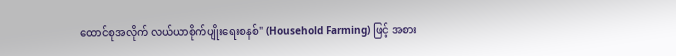ထောင်စုအလိုက် လယ်ယာစိုက်ပျိုးရေးစနစ်" (Household Farming) ဖြင့် အစား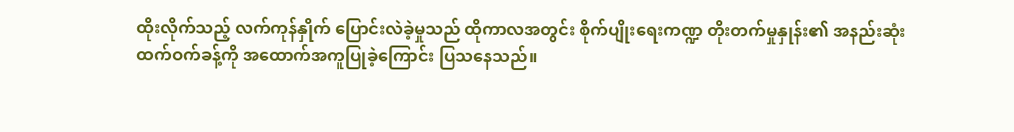ထိုးလိုက်သည့် လက်ကုန်နှိုက် ပြောင်းလဲခဲ့မှုသည် ထိုကာလအတွင်း စိုက်ပျိုးရေးကဏ္ဍ တိုးတက်မှုနှုန်း၏ အနည်းဆုံး ထက်ဝက်ခန့်ကို အထောက်အကူပြုခဲ့ကြောင်း ပြသနေသည်။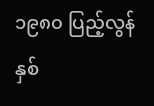၁၉၈၀ ပြည့်လွန်နှစ်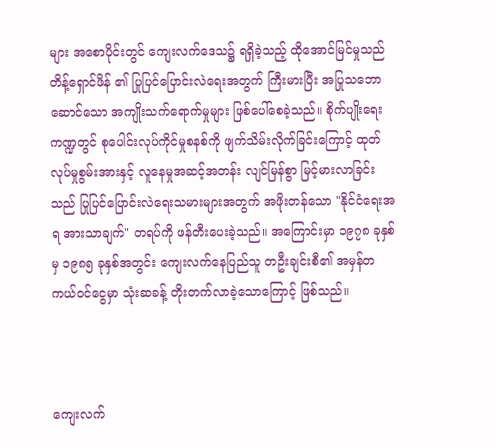များ အစောပိုင်းတွင် ကျေးလက်ဒေသ၌ ရရှိခဲ့သည့် ထိုအောင်မြင်မှုသည် တိန့်ရှောင်ဖိန် ၏ ပြုပြင်ပြောင်းလဲရေးအတွက် ကြီးမားပြီး အပြုသဘောဆောင်သော အကျိုးသက်ရောက်မှုများ ဖြစ်ပေါ်စေခဲ့သည်။ စိုက်ပျိုးရေးကဏ္ဍတွင် စုပေါင်းလုပ်ကိုင်မှုစနစ်ကို ဖျက်သိမ်းလိုက်ခြင်းကြောင့် ထုတ်လုပ်မှုစွမ်းအားနှင့် လူနေမှုအဆင့်အတန်း လျင်မြန်စွာ မြင့်မားလာခြင်းသည် ပြုပြင်ပြောင်းလဲရေးသမားများအတွက် အဖိုးတန်သော "နိုင်ငံရေးအရ အားသာချက်" တရပ်ကို ဖန်တီးပေးခဲ့သည်။ အကြောင်းမှာ ၁၉၇၈ ခုနှစ်မှ ၁၉၈၅ ခုနှစ်အတွင်း ကျေးလက်နေပြည်သူ တဦးချင်းစီ၏ အမှန်တကယ်ဝင်ငွေမှာ သုံးဆခန့် တိုးတက်လာခဲ့သောကြောင့် ဖြစ်သည်။



ကျေးလက်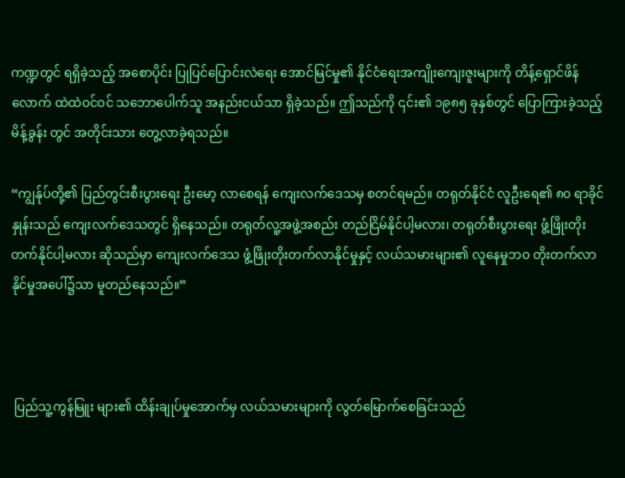ကဏ္ဍတွင် ရရှိခဲ့သည့် အစောပိုင်း ပြုပြင်ပြောင်းလဲရေး အောင်မြင်မှု၏ နိုင်ငံရေးအကျိုးကျေးဇူးများကို တိန့်ရှောင်ဖိန်လောက် ထဲထဲဝင်ဝင် သဘောပေါက်သူ အနည်းငယ်သာ ရှိခဲ့သည်။ ဤသည်ကို ၎င်း၏ ၁၉၈၅ ခုနှစ်တွင် ပြောကြားခဲ့သည့် မိန့်ခွန်း တွင် အတိုင်းသား တွေ့လာခဲ့ရသည်။

“ကျွန်ုပ်တို့၏ ပြည်တွင်းစီးပွားရေး ဦးမော့ လာစေရန် ကျေးလက်ဒေသမှ စတင်ရမည်။ တရုတ်နိုင်ငံ လူဦးရေ၏ ၈၀ ရာခိုင်နှုန်းသည် ကျေးလက်ဒေသတွင် ရှိနေသည်။ တရုတ်လူ့အဖွဲ့အစည်း တည်ငြိမ်နိုင်ပါ့မလား၊ တရုတ်စီးပွားရေး ဖွံ့ဖြိုးတိုးတက်နိုင်ပါ့မလား ဆိုသည်မှာ ကျေးလက်ဒေသ ဖွံ့ဖြိုးတိုးတက်လာနိုင်မှုနှင့် လယ်သမားများ၏ လူနေမှုဘဝ တိုးတက်လာနိုင်မှုအပေါ်၌သာ မူတည်နေသည်။”



 ပြည်သူ့ကွန်မြူး များ၏ ထိန်းချုပ်မှုအောက်မှ လယ်သမားများကို လွတ်မြောက်စေခြင်းသည်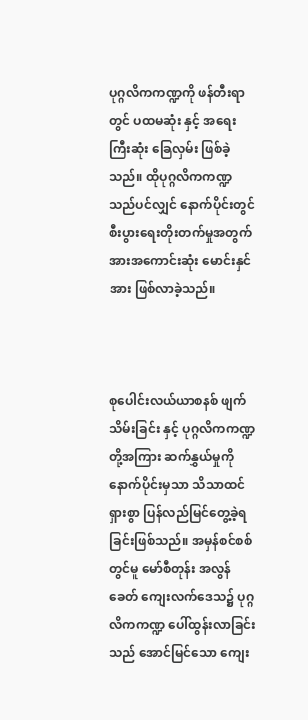ပုဂ္ဂလိကကဏ္ဍကို ဖန်တီးရာတွင် ပထမဆုံး နှင့် အရေးကြီးဆုံး ခြေလှမ်း ဖြစ်ခဲ့သည်။ ထိုပုဂ္ဂလိကကဏ္ဍသည်ပင်လျှင် နောက်ပိုင်းတွင် စီးပွားရေးတိုးတက်မှုအတွက် အားအကောင်းဆုံး မောင်းနှင်အား ဖြစ်လာခဲ့သည်။



စုပေါင်းလယ်ယာစနစ် ဖျက်သိမ်းခြင်း နှင့် ပုဂ္ဂလိကကဏ္ဍတို့အကြား ဆက်နွှယ်မှုကို နောက်ပိုင်းမှသာ သိသာထင်ရှားစွာ ပြန်လည်မြင်တွေ့ခဲ့ရခြင်းဖြစ်သည်။ အမှန်စင်စစ်တွင်မူ မော်စီတုန်း အလွန်ခေတ် ကျေးလက်ဒေသ၌ ပုဂ္ဂလိကကဏ္ဍ ပေါ်ထွန်းလာခြင်းသည် အောင်မြင်သော ကျေး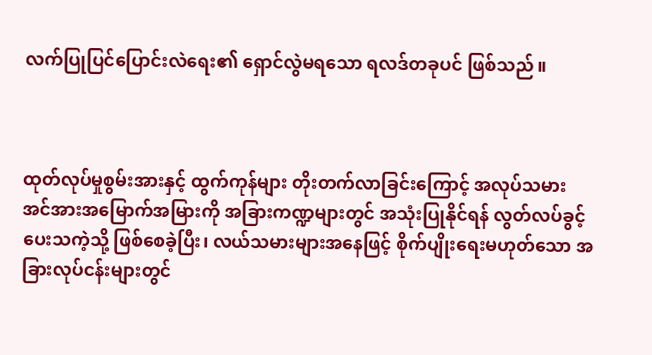လက်ပြုပြင်ပြောင်းလဲရေး၏ ရှောင်လွဲမရသော ရလဒ်တခုပင် ဖြစ်သည်။



ထုတ်လုပ်မှုစွမ်းအားနှင့် ထွက်ကုန်များ တိုးတက်လာခြင်းကြောင့် အလုပ်သမား အင်အားအမြောက်အမြားကို အခြားကဏ္ဍများတွင် အသုံးပြုနိုင်ရန် လွတ်လပ်ခွင့်ပေးသကဲ့သို့ ဖြစ်စေခဲ့ပြီး၊ လယ်သမားများအနေဖြင့် စိုက်ပျိုးရေးမဟုတ်သော အခြားလုပ်ငန်းများတွင်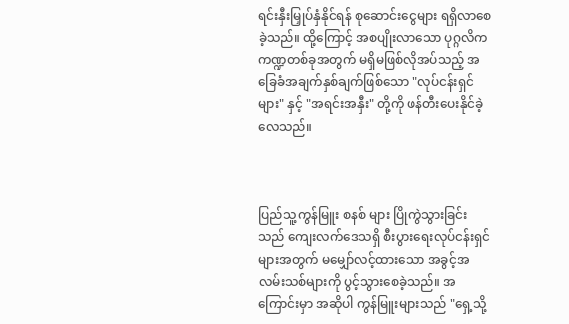ရင်းနှီးမြှုပ်နှံနိုင်ရန် စုဆောင်းငွေများ ရရှိလာစေခဲ့သည်။ ထို့ကြောင့် အစပျိုးလာသော ပုဂ္ဂလိကကဏ္ဍတစ်ခုအတွက် မရှိမဖြစ်လိုအပ်သည့် အခြေခံအချက်နှစ်ချက်ဖြစ်သော "လုပ်ငန်းရှင်များ" နှင့် "အရင်းအနှီး" တို့ကို ဖန်တီးပေးနိုင်ခဲ့လေသည်။



ပြည်သူ့ကွန်မြူး စနစ် များ ပြိုကွဲသွားခြင်းသည် ကျေးလက်ဒေသရှိ စီးပွားရေးလုပ်ငန်းရှင်များအတွက် မမျှော်လင့်ထားသော အခွင့်အလမ်းသစ်များကို ပွင့်သွားစေခဲ့သည်။ အကြောင်းမှာ အဆိုပါ ကွန်မြူးများသည် "ရှေ့သို့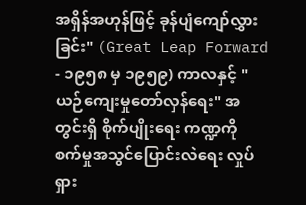အရှိန်အဟုန်ဖြင့် ခုန်ပျံကျော်လွှားခြင်း" (Great Leap Forward - ၁၉၅၈ မှ ၁၉၅၉) ကာလနှင့် "ယဉ်ကျေးမှုတော်လှန်ရေး" အတွင်းရှိ စိုက်ပျိုးရေး ကဏ္ဍကို စက်မှုအသွင်ပြောင်းလဲရေး လှုပ်ရှား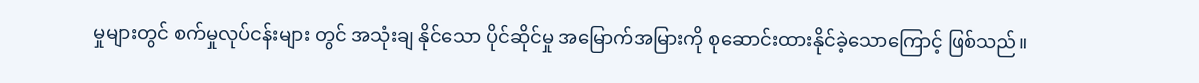မှုများတွင် စက်မှုလုပ်ငန်းများ တွင် အသုံးချ နိုင်သော ပိုင်ဆိုင်မှု အမြောက်အမြားကို စုဆောင်းထားနိုင်ခဲ့သောကြောင့် ဖြစ်သည်။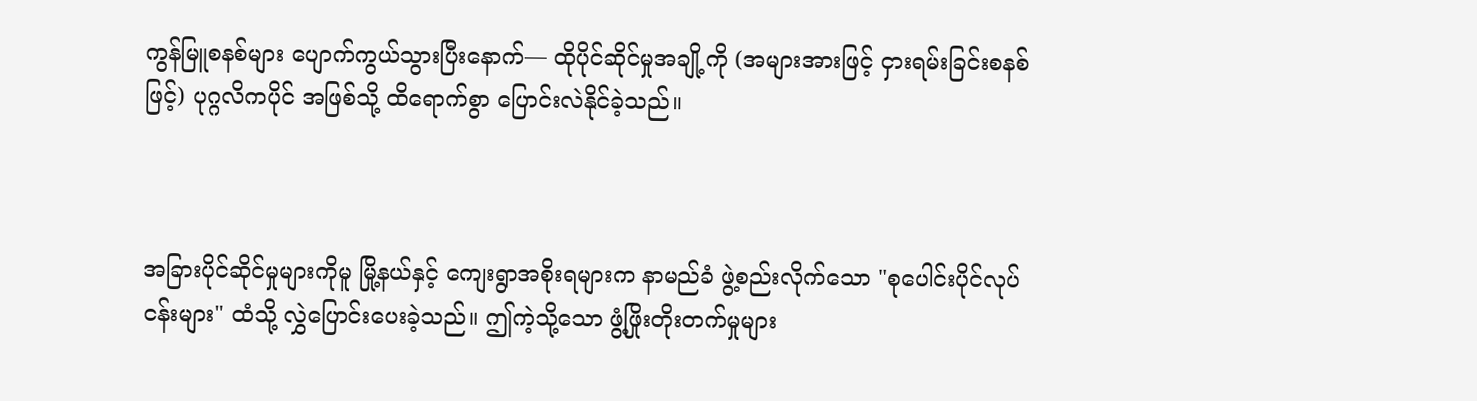ကွန်မြူစနစ်များ ပျောက်ကွယ်သွားပြီးနောက်— ထိုပိုင်ဆိုင်မှုအချို့ကို (အများအားဖြင့် ငှားရမ်းခြင်းစနစ်ဖြင့်) ပုဂ္ဂလိကပိုင် အဖြစ်သို့ ထိရောက်စွာ ပြောင်းလဲနိုင်ခဲ့သည်။



အခြားပိုင်ဆိုင်မှုများကိုမူ မြို့နယ်နှင့် ကျေးရွာအစိုးရများက နာမည်ခံ ဖွဲ့စည်းလိုက်သော "စုပေါင်းပိုင်လုပ်ငန်းများ" ထံသို့ လွှဲပြောင်းပေးခဲ့သည်။ ဤကဲ့သို့သော ဖွံ့ဖြိုးတိုးတက်မှုများ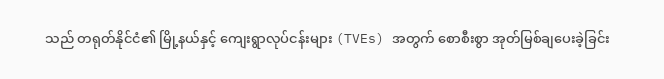သည် တရုတ်နိုင်ငံ၏ မြို့နယ်နှင့် ကျေးရွာလုပ်ငန်းများ (TVEs) အတွက် စောစီးစွာ အုတ်မြစ်ချပေးခဲ့ခြင်း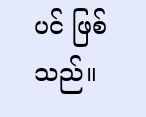ပင် ဖြစ်သည်။